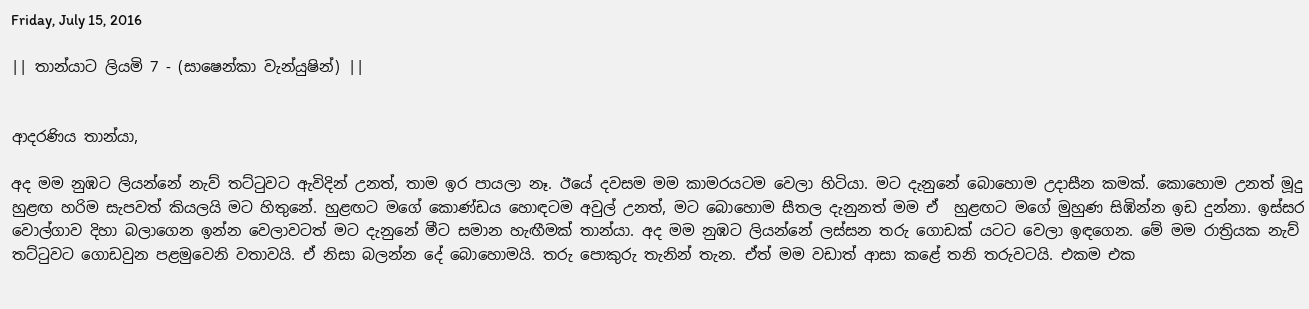Friday, July 15, 2016

|| තාන්යාට ලියමි 7 - (සාෂෙන්කා වැන්යුෂින්) ||


ආදරණිය තාන්යා,

අද මම නුඹට ලියන්නේ නැව් තට්ටුවට ඇවිදින් උනත්, තාම ඉර පායලා නෑ. ඊයේ දවසම මම කාමරයටම වෙලා හිටියා. මට දැනුනේ බොහොම උදාසීන කමක්. කොහොම උනත් මූදු හුළඟ හරිම සැපවත් කියලයි මට හිතුනේ. හුළඟට මගේ කොණ්ඩය හොඳටම අවුල් උනත්, මට බොහොම සීතල දැනුනත් මම ඒ  හුළඟට මගේ මුහුණ සිඹින්න ඉඩ දුන්නා. ඉස්සර වොල්ගාව දිහා බලාගෙන ඉන්න වෙලාවටත් මට දැනුනේ මීට සමාන හැඟීමක් තාන්යා. අද මම නුඹට ලියන්නේ ලස්සන තරු ගොඩක් යටට වෙලා ඉඳගෙන. මේ මම රාත්‍රියක නැව් තට්ටුවට ගොඩවුන පළමුවෙනි වතාවයි. ඒ නිසා බලන්න දේ බොහොමයි. තරු පොකුරු තැනින් තැන. ඒත් මම වඩාත් ආසා කළේ තනි තරුවටයි. එකම එක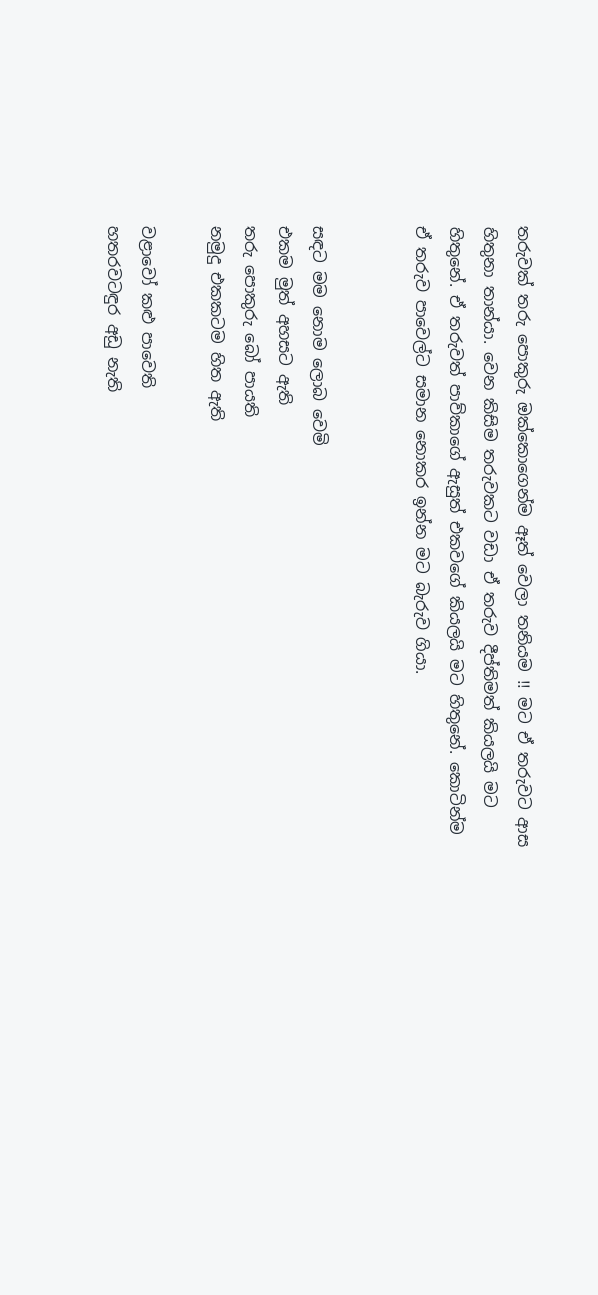තරුවක් තරු පොකුරු ඔක්කොගෙන්ම ඈත් වෙලා තනියම !! මට ඒ තරුවට ආස හිතුනා තාන්යා. වෙන කිසිම තරුවකට වඩා ඒ තරුව දීප්තිමත් කියලයි මට හිතුනේ. ඒ තරුවත් පාව්කාගේ ඇසුත් එකවගේ කියලයි මට හිතුනේ. කොටින්ම ඒ තරුව පාවෙල්ට සමාන නොකර ඉන්න මට බැරුව ගියා.


සඳට මම නොම ලොබ වෙමි
එකම මුත් අහසට ඇති
තරු පොකුරු බෝ පායති
නමුදු එකකටම හිත ඇති

වළාවෝ කළු පාවෙති
හතරවටඳුර අඩු නැති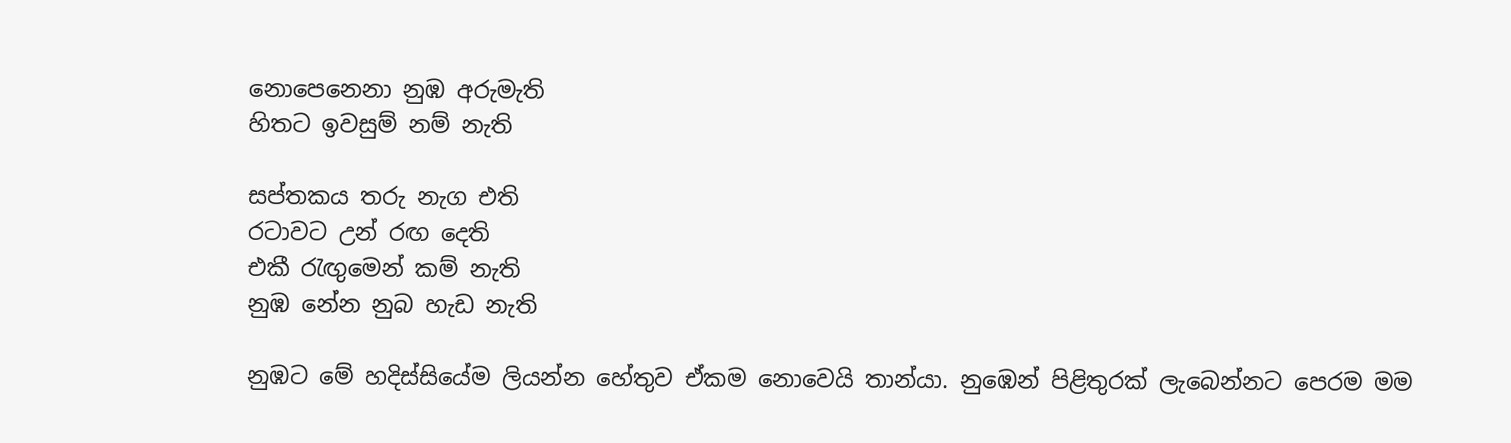නොපෙනෙනා නුඹ අරුමැති
හිතට ඉවසුම් නම් නැති

සප්තකය තරු නැග එති
රටාවට උන් රඟ දෙති
එකී රැඟුමෙන් කම් නැති
නුඹ නේන නුබ හැඩ නැති

නුඹට මේ හදිස්සියේම ලියන්න හේතුව ඒකම නොවෙයි තාන්යා. නුඹෙන් පිළිතුරක් ලැබෙන්නට පෙරම මම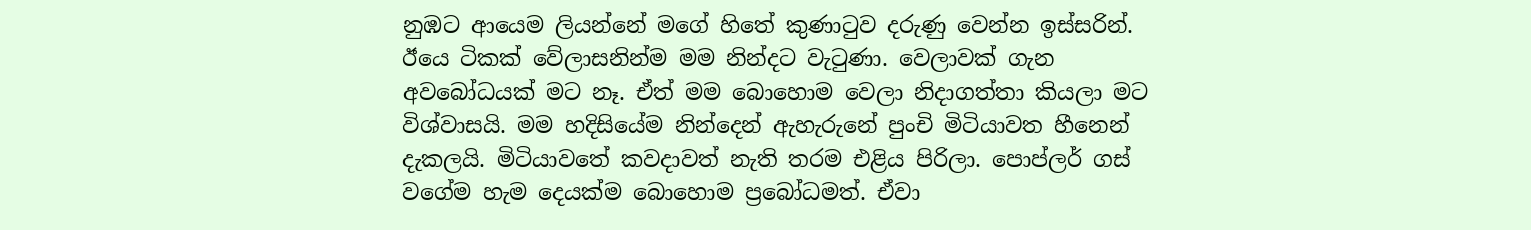නුඹට ආයෙම ලියන්නේ මගේ හිතේ කුණාටුව දරුණු වෙන්න ඉස්සරින්. ඊයෙ ටිකක් වේලාසනින්ම මම නින්දට වැටුණා. වෙලාවක් ගැන අවබෝධයක් මට නෑ. ඒත් මම බොහොම වෙලා නිදාගත්තා කියලා මට විශ්වාසයි. මම හදිසියේම නින්දෙන් ඇහැරුනේ පුංචි මිටියාවත හීනෙන් දැකලයි. මිටියාවතේ කවදාවත් නැති තරම එළිය පිරිලා. පොප්ලර් ගස් වගේම හැම දෙයක්ම බොහොම ප්‍රබෝධමත්. ඒවා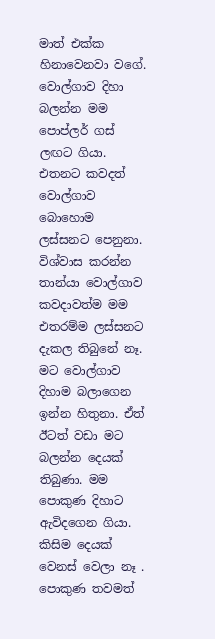මාත් එක්ක හිනාවෙනවා වගේ. වොල්ගාව දිහා බලන්න මම පොප්ලර් ගස් ලඟට ගියා. එතනට කවදත් වොල්ගාව බොහොම ලස්සනට පෙනුනා. විශ්වාස කරන්න තාන්යා වොල්ගාව කවදාවත්ම මම එතරම්ම ලස්සනට දැකල තිබුනේ නෑ. මට වොල්ගාව දිහාම බලාගෙන ඉන්න හිතුනා. ඒත් ඊටත් වඩා මට බලන්න දෙයක් තිබුණා. මම පොකුණ දිහාට ඇවිදගෙන ගියා. කිසිම දෙයක් වෙනස් වෙලා නෑ . පොකුණ තවමත්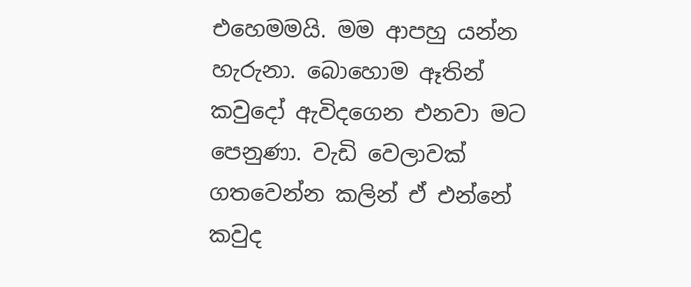එහෙමමයි. මම ආපහු යන්න හැරුනා. බොහොම ඈතින් කවුදෝ ඇවිදගෙන එනවා මට පෙනුණා. වැඩි වෙලාවක් ගතවෙන්න කලින් ඒ එන්නේ කවුද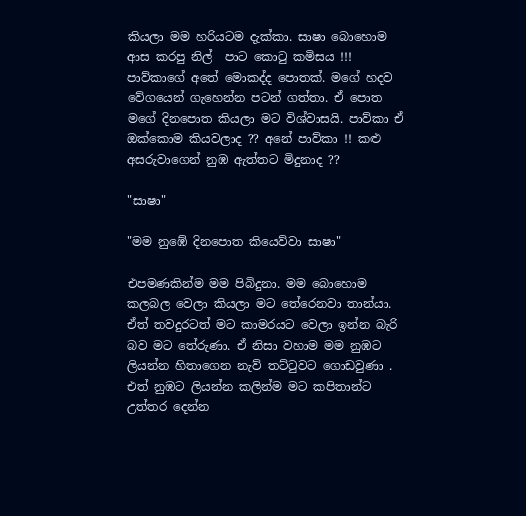කියලා මම හරියටම දැක්කා. සාෂා බොහොම ආස කරපු නිල්  පාට කොටු කමිසය !!! පාව්කාගේ අතේ මොකද්ද පොතක්. මගේ හදව වේගයෙන් ගැහෙන්න පටන් ගත්තා. ඒ පොත මගේ දිනපොත කියලා මට විශ්වාසයි. පාව්කා ඒ ඔක්කොම කියවලාද ?? අනේ පාව්කා !! කළු අසරුවාගෙන් නුඹ ඇත්තට මිදුනාද ??

"සාෂා"

"මම නුඹේ දිනපොත කියෙව්වා සාෂා"

එපමණකින්ම මම පිබිදුනා. මම බොහොම කලබල වෙලා කියලා මට තේරෙනවා තාන්යා. ඒත් තවදුරටත් මට කාමරයට වෙලා ඉන්න බැරි බව මට තේරුණා. ඒ නිසා වහාම මම නුඹට ලියන්න හිතාගෙන නැව් තට්ටුවට ගොඩවුණා . එත් නුඹට ලියන්න කලින්ම මට කපිතාන්ට උත්තර දෙන්න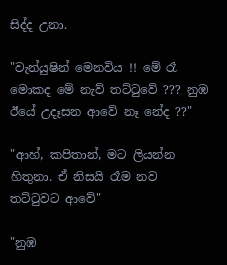සිද්ද උනා.

"වැන්යුෂින් මෙනවිය !! මේ රෑ මොකද මේ නැව් තට්ටුවේ ??? නුඹ ඊයේ උදෑසන ආවේ නෑ නේද ??"

"ආහ්, කපිතාන්, මට ලියන්න හිතුනා. ඒ නිසයි රෑම නව තට්ටුවට ආවේ"

"නුඹ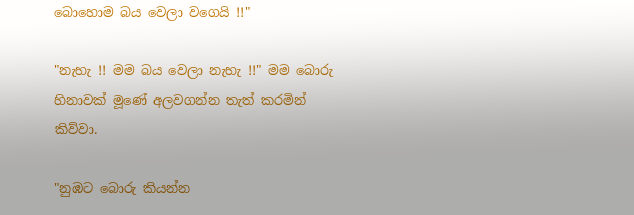බොහොම බය වෙලා වගෙයි !!"

"නැහැ !! මම බය වෙලා නැහැ !!" මම බොරු හිනාවක් මූණේ අලවගන්න තැත් කරමින් කිව්වා.

"නුඹට බොරු කියන්න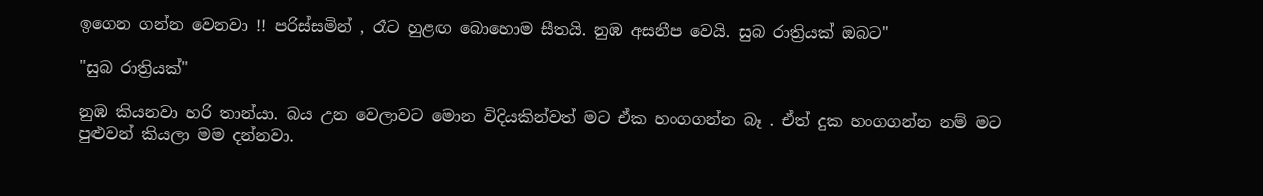ඉගෙන ගන්න වෙනවා !! පරිස්සමින් , රෑට හුළඟ බොහොම සීතයි. නුඹ අසනීප වෙයි. සුබ රාත්‍රියක් ඔබට"

"සුබ රාත්‍රියක්"

නුඹ කියනවා හරි තාන්යා. බය උන වෙලාවට මොන විදියකින්වත් මට ඒක හංගගන්න බෑ . ඒත් දුක හංගගන්න නම් මට පුළුවන් කියලා මම දන්නවා.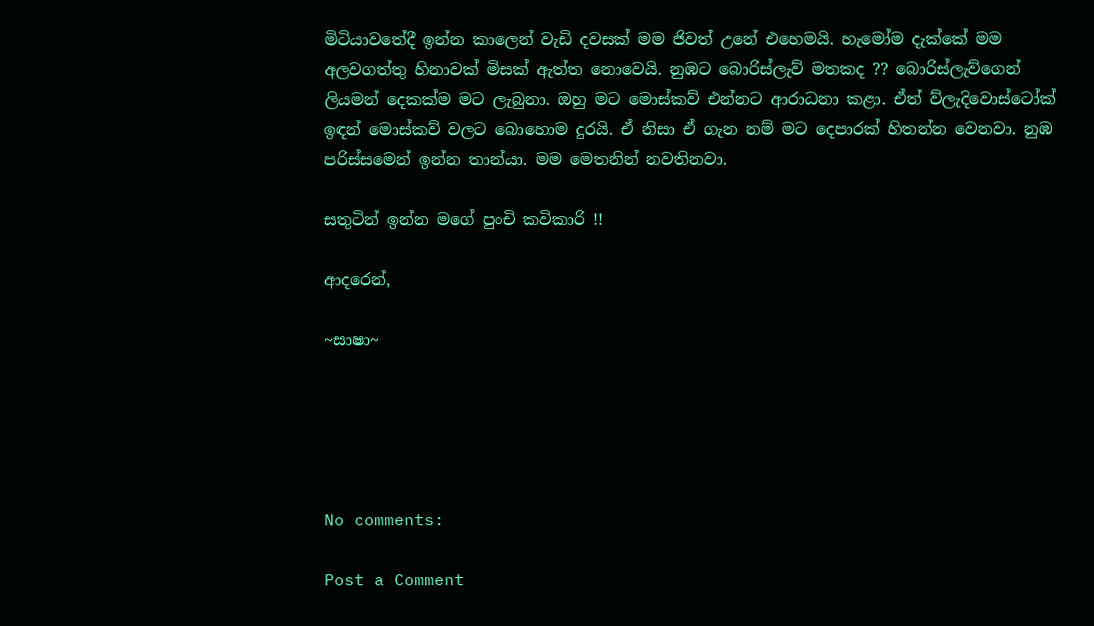මිටියාවතේදී ඉන්න කාලෙන් වැඩි දවසක් මම ජිවත් උනේ එහෙමයි. හැමෝම දැක්කේ මම අලවගත්තු හිනාවක් මිසක් ඇත්ත නොවෙයි. නුඹට බොරිස්ලැව් මතකද ?? බොරිස්ලැව්ගෙන් ලියමන් දෙකක්ම මට ලැබුනා. ඔහු මට මොස්කව් එන්නට ආරාධනා කළා. ඒත් ව්ලැදිවොස්ටෝක් ඉඳන් මොස්කව් වලට බොහොම දුරයි. ඒ නිසා ඒ ගැන නම් මට දෙපාරක් හිතන්න වෙනවා. නුඹ පරිස්සමෙන් ඉන්න තාන්යා. මම මෙතනින් නවතිනවා.

සතුටින් ඉන්න මගේ පුංචි කවිකාරි !!

ආදරෙන්,

~සාෂා~





No comments:

Post a Comment